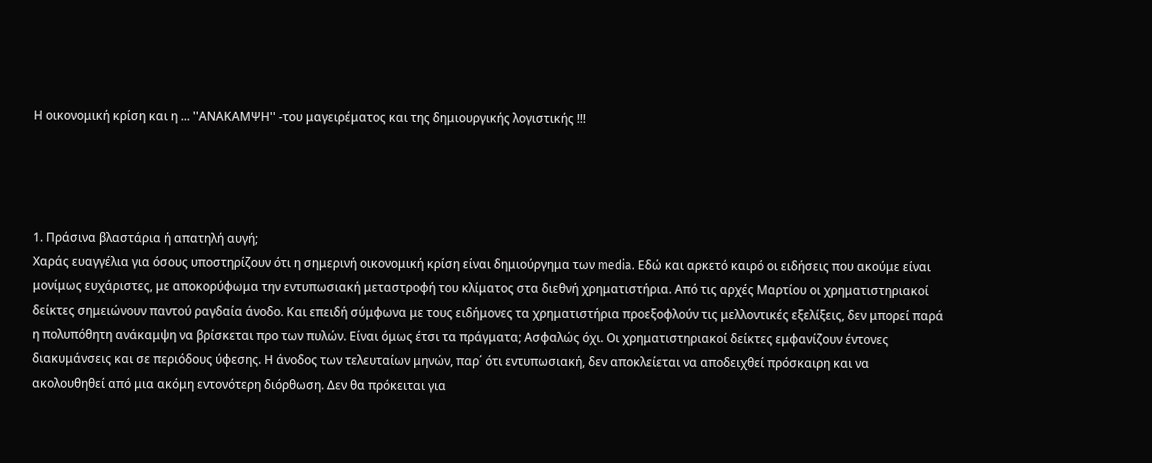Η οικονομική κρίση και η ... ''ΑΝΑΚΑΜΨΗ'' -του μαγειρέματος και της δημιουργικής λογιστικής !!!




1. Πράσινα βλαστάρια ή απατηλή αυγή;
Χαράς ευαγγέλια για όσους υποστηρίζουν ότι η σημερινή οικονομική κρίση είναι δημιούργημα των media. Εδώ και αρκετό καιρό οι ειδήσεις που ακούμε είναι μονίμως ευχάριστες, με αποκορύφωμα την εντυπωσιακή μεταστροφή του κλίματος στα διεθνή χρηματιστήρια. Από τις αρχές Μαρτίου οι χρηματιστηριακοί δείκτες σημειώνουν παντού ραγδαία άνοδο. Και επειδή σύμφωνα με τους ειδήμονες τα χρηματιστήρια προεξοφλούν τις μελλοντικές εξελίξεις, δεν μπορεί παρά η πολυπόθητη ανάκαμψη να βρίσκεται προ των πυλών. Είναι όμως έτσι τα πράγματα; Ασφαλώς όχι. Οι χρηματιστηριακοί δείκτες εμφανίζουν έντονες διακυμάνσεις και σε περιόδους ύφεσης. Η άνοδος των τελευταίων μηνών, παρ΄ ότι εντυπωσιακή, δεν αποκλείεται να αποδειχθεί πρόσκαιρη και να ακολουθηθεί από μια ακόμη εντονότερη διόρθωση. Δεν θα πρόκειται για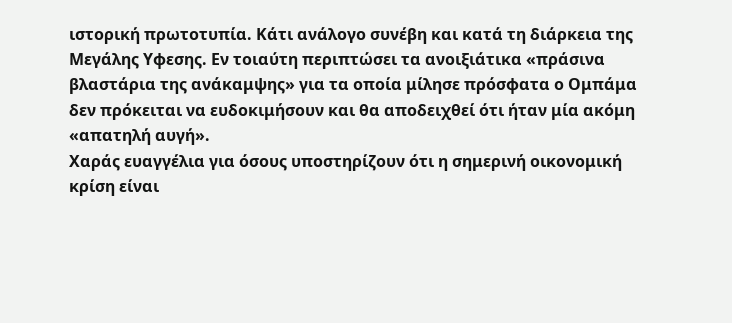ιστορική πρωτοτυπία. Κάτι ανάλογο συνέβη και κατά τη διάρκεια της Μεγάλης Υφεσης. Εν τοιαύτη περιπτώσει τα ανοιξιάτικα «πράσινα βλαστάρια της ανάκαμψης» για τα οποία μίλησε πρόσφατα ο Ομπάμα δεν πρόκειται να ευδοκιμήσουν και θα αποδειχθεί ότι ήταν μία ακόμη «απατηλή αυγή».
Χαράς ευαγγέλια για όσους υποστηρίζουν ότι η σημερινή οικονομική κρίση είναι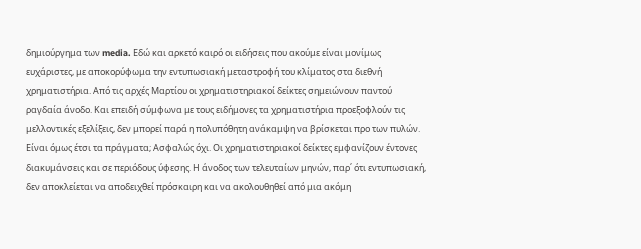δημιούργημα των media. Εδώ και αρκετό καιρό οι ειδήσεις που ακούμε είναι μονίμως ευχάριστες, με αποκορύφωμα την εντυπωσιακή μεταστροφή του κλίματος στα διεθνή χρηματιστήρια. Από τις αρχές Μαρτίου οι χρηματιστηριακοί δείκτες σημειώνουν παντού ραγδαία άνοδο. Και επειδή σύμφωνα με τους ειδήμονες τα χρηματιστήρια προεξοφλούν τις μελλοντικές εξελίξεις, δεν μπορεί παρά η πολυπόθητη ανάκαμψη να βρίσκεται προ των πυλών. Είναι όμως έτσι τα πράγματα; Ασφαλώς όχι. Οι χρηματιστηριακοί δείκτες εμφανίζουν έντονες διακυμάνσεις και σε περιόδους ύφεσης. Η άνοδος των τελευταίων μηνών, παρ΄ ότι εντυπωσιακή, δεν αποκλείεται να αποδειχθεί πρόσκαιρη και να ακολουθηθεί από μια ακόμη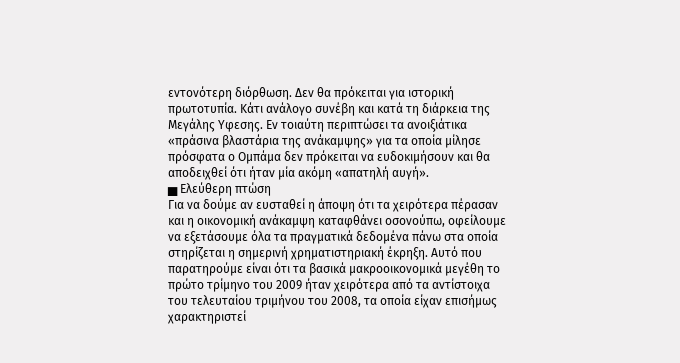εντονότερη διόρθωση. Δεν θα πρόκειται για ιστορική πρωτοτυπία. Κάτι ανάλογο συνέβη και κατά τη διάρκεια της Μεγάλης Υφεσης. Εν τοιαύτη περιπτώσει τα ανοιξιάτικα «πράσινα βλαστάρια της ανάκαμψης» για τα οποία μίλησε πρόσφατα ο Ομπάμα δεν πρόκειται να ευδοκιμήσουν και θα αποδειχθεί ότι ήταν μία ακόμη «απατηλή αυγή».
▅ Ελεύθερη πτώση
Για να δούμε αν ευσταθεί η άποψη ότι τα χειρότερα πέρασαν και η οικονομική ανάκαμψη καταφθάνει οσονούπω, οφείλουμε να εξετάσουμε όλα τα πραγματικά δεδομένα πάνω στα οποία στηρίζεται η σημερινή χρηματιστηριακή έκρηξη. Αυτό που παρατηρούμε είναι ότι τα βασικά μακροοικονομικά μεγέθη το πρώτο τρίμηνο του 2009 ήταν χειρότερα από τα αντίστοιχα του τελευταίου τριμήνου του 2008, τα οποία είχαν επισήμως χαρακτηριστεί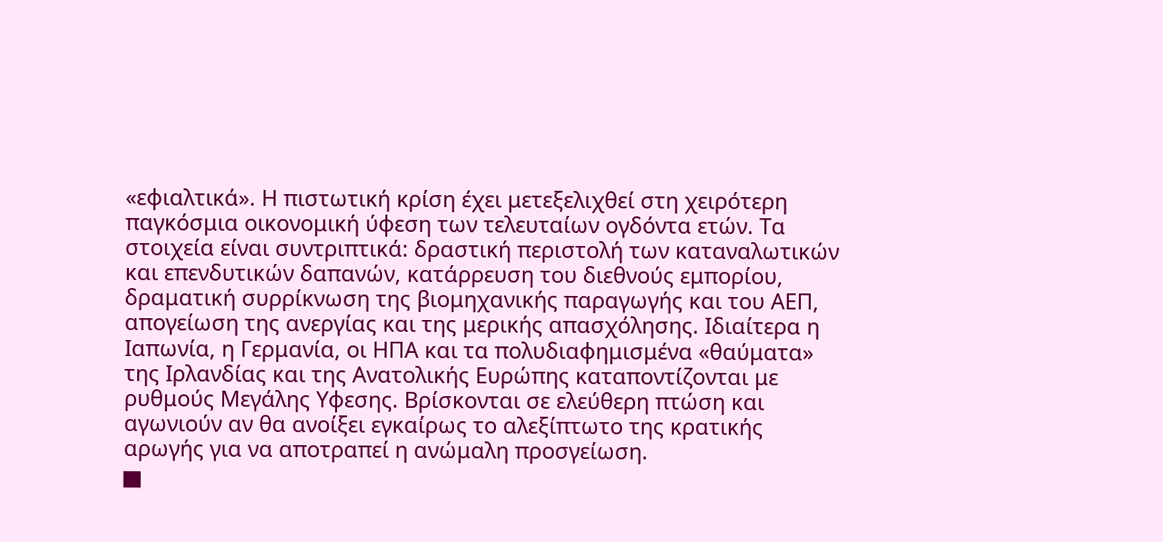«εφιαλτικά». Η πιστωτική κρίση έχει μετεξελιχθεί στη χειρότερη παγκόσμια οικονομική ύφεση των τελευταίων ογδόντα ετών. Τα στοιχεία είναι συντριπτικά: δραστική περιστολή των καταναλωτικών και επενδυτικών δαπανών, κατάρρευση του διεθνούς εμπορίου, δραματική συρρίκνωση της βιομηχανικής παραγωγής και του ΑΕΠ, απογείωση της ανεργίας και της μερικής απασχόλησης. Ιδιαίτερα η Ιαπωνία, η Γερμανία, οι ΗΠΑ και τα πολυδιαφημισμένα «θαύματα» της Ιρλανδίας και της Ανατολικής Ευρώπης καταποντίζονται με ρυθμούς Μεγάλης Υφεσης. Βρίσκονται σε ελεύθερη πτώση και αγωνιούν αν θα ανοίξει εγκαίρως το αλεξίπτωτο της κρατικής αρωγής για να αποτραπεί η ανώμαλη προσγείωση.
▅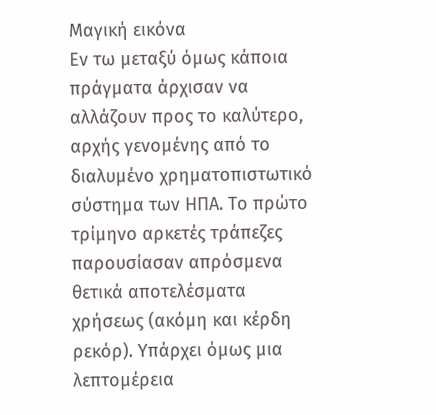Μαγική εικόνα
Εν τω μεταξύ όμως κάποια πράγματα άρχισαν να αλλάζουν προς το καλύτερο, αρχής γενομένης από το διαλυμένο χρηματοπιστωτικό σύστημα των ΗΠΑ. Το πρώτο τρίμηνο αρκετές τράπεζες παρουσίασαν απρόσμενα θετικά αποτελέσματα χρήσεως (ακόμη και κέρδη ρεκόρ). Υπάρχει όμως μια λεπτομέρεια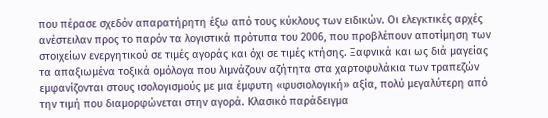που πέρασε σχεδόν απαρατήρητη έξω από τους κύκλους των ειδικών. Οι ελεγκτικές αρχές ανέστειλαν προς το παρόν τα λογιστικά πρότυπα του 2006, που προβλέπουν αποτίμηση των στοιχείων ενεργητικού σε τιμές αγοράς και όχι σε τιμές κτήσης. Ξαφνικά και ως διά μαγείας τα απαξιωμένα τοξικά ομόλογα που λιμνάζουν αζήτητα στα χαρτοφυλάκια των τραπεζών εμφανίζονται στους ισολογισμούς με μια έμφυτη «φυσιολογική» αξία, πολύ μεγαλύτερη από την τιμή που διαμορφώνεται στην αγορά. Κλασικό παράδειγμα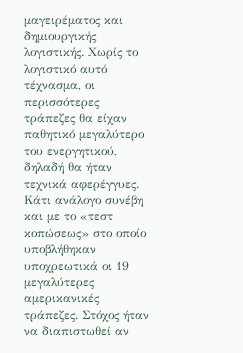μαγειρέματος και δημιουργικής λογιστικής. Χωρίς το λογιστικό αυτό τέχνασμα, οι περισσότερες τράπεζες θα είχαν παθητικό μεγαλύτερο του ενεργητικού, δηλαδή θα ήταν τεχνικά αφερέγγυες.
Κάτι ανάλογο συνέβη και με το «τεστ κοπώσεως» στο οποίο υποβλήθηκαν υποχρεωτικά οι 19 μεγαλύτερες αμερικανικές τράπεζες. Στόχος ήταν να διαπιστωθεί αν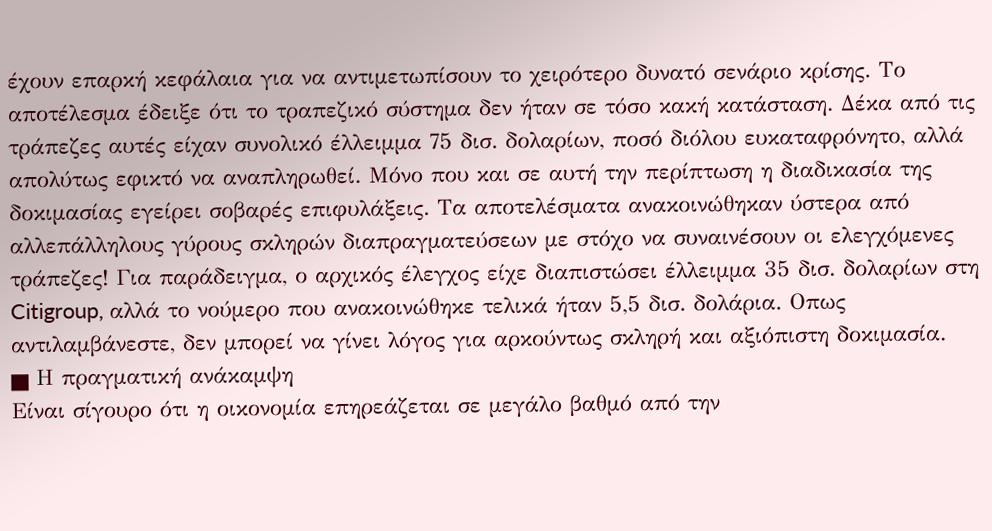έχουν επαρκή κεφάλαια για να αντιμετωπίσουν το χειρότερο δυνατό σενάριο κρίσης. Το αποτέλεσμα έδειξε ότι το τραπεζικό σύστημα δεν ήταν σε τόσο κακή κατάσταση. Δέκα από τις τράπεζες αυτές είχαν συνολικό έλλειμμα 75 δισ. δολαρίων, ποσό διόλου ευκαταφρόνητο, αλλά απολύτως εφικτό να αναπληρωθεί. Μόνο που και σε αυτή την περίπτωση η διαδικασία της δοκιμασίας εγείρει σοβαρές επιφυλάξεις. Τα αποτελέσματα ανακοινώθηκαν ύστερα από αλλεπάλληλους γύρους σκληρών διαπραγματεύσεων με στόχο να συναινέσουν οι ελεγχόμενες τράπεζες! Για παράδειγμα, ο αρχικός έλεγχος είχε διαπιστώσει έλλειμμα 35 δισ. δολαρίων στη Citigroup, αλλά το νούμερο που ανακοινώθηκε τελικά ήταν 5,5 δισ. δολάρια. Οπως αντιλαμβάνεστε, δεν μπορεί να γίνει λόγος για αρκούντως σκληρή και αξιόπιστη δοκιμασία.
▅ Η πραγματική ανάκαμψη
Είναι σίγουρο ότι η οικονομία επηρεάζεται σε μεγάλο βαθμό από την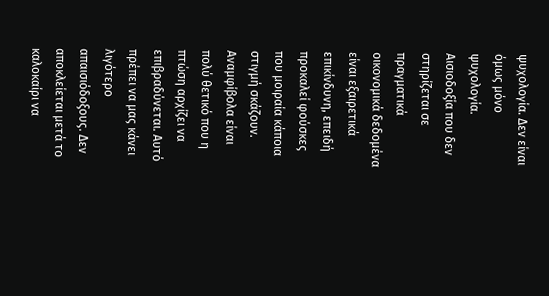ψυχολογία. Δεν είναι όμως μόνο ψυχολογία. Αισιοδοξία που δεν στηρίζεται σε πραγματικά οικονομικά δεδομένα είναι εξαιρετικά επικίνδυνη, επειδή προκαλεί φούσκες που μοιραία κάποια στιγμή σκάζουν. Αναμφίβολα είναι πολύ θετικό που η πτώση αρχίζει να επιβραδύνεται. Αυτό πρέπει να μας κάνει λιγότερο απαισιόδοξους. Δεν αποκλείεται μετά το καλοκαίρι να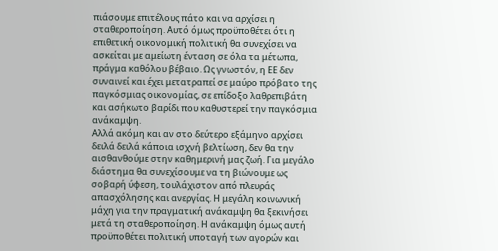πιάσουμε επιτέλους πάτο και να αρχίσει η σταθεροποίηση. Αυτό όμως προϋποθέτει ότι η επιθετική οικονομική πολιτική θα συνεχίσει να ασκείται με αμείωτη ένταση σε όλα τα μέτωπα, πράγμα καθόλου βέβαιο. Ως γνωστόν, η ΕΕ δεν συναινεί και έχει μετατραπεί σε μαύρο πρόβατο της παγκόσμιας οικονομίας, σε επίδοξο λαθρεπιβάτη και ασήκωτο βαρίδι που καθυστερεί την παγκόσμια ανάκαμψη.
Αλλά ακόμη και αν στο δεύτερο εξάμηνο αρχίσει δειλά δειλά κάποια ισχνή βελτίωση, δεν θα την αισθανθούμε στην καθημερινή μας ζωή. Για μεγάλο διάστημα θα συνεχίσουμε να τη βιώνουμε ως σοβαρή ύφεση, τουλάχιστον από πλευράς απασχόλησης και ανεργίας. Η μεγάλη κοινωνική μάχη για την πραγματική ανάκαμψη θα ξεκινήσει μετά τη σταθεροποίηση. Η ανάκαμψη όμως αυτή προϋποθέτει πολιτική υποταγή των αγορών και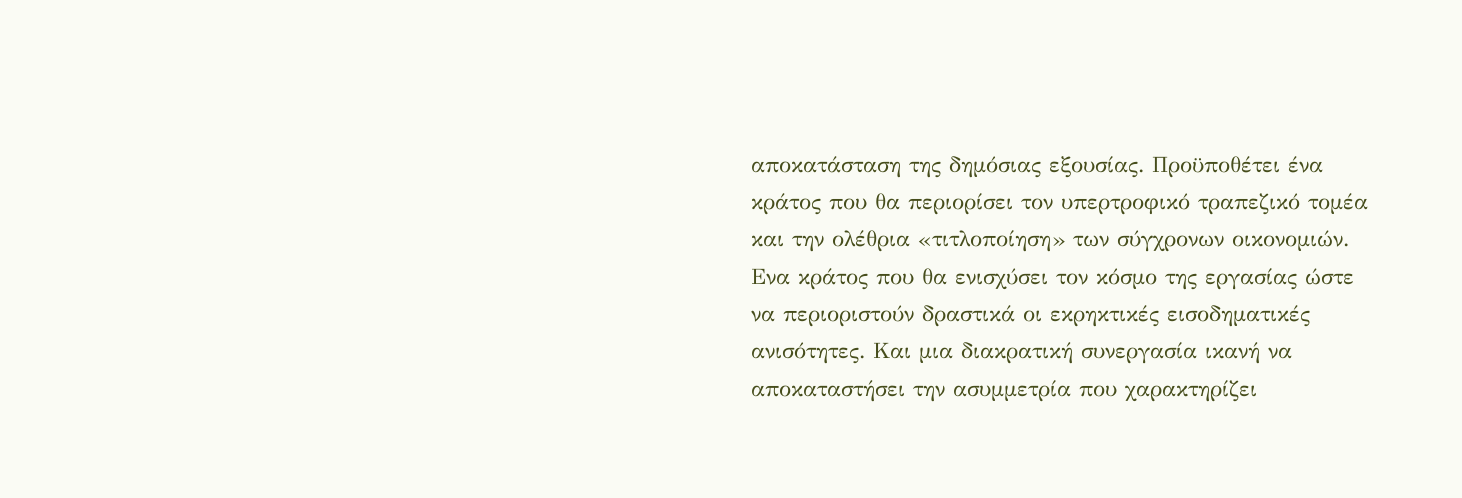αποκατάσταση της δημόσιας εξουσίας. Προϋποθέτει ένα κράτος που θα περιορίσει τον υπερτροφικό τραπεζικό τομέα και την ολέθρια «τιτλοποίηση» των σύγχρονων οικονομιών. Ενα κράτος που θα ενισχύσει τον κόσμο της εργασίας ώστε να περιοριστούν δραστικά οι εκρηκτικές εισοδηματικές ανισότητες. Και μια διακρατική συνεργασία ικανή να αποκαταστήσει την ασυμμετρία που χαρακτηρίζει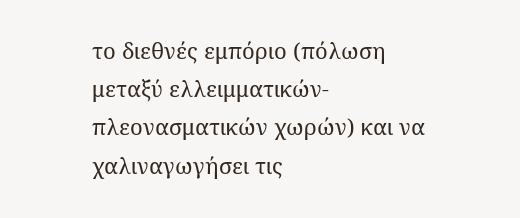το διεθνές εμπόριο (πόλωση μεταξύ ελλειμματικών-πλεονασματικών χωρών) και να χαλιναγωγήσει τις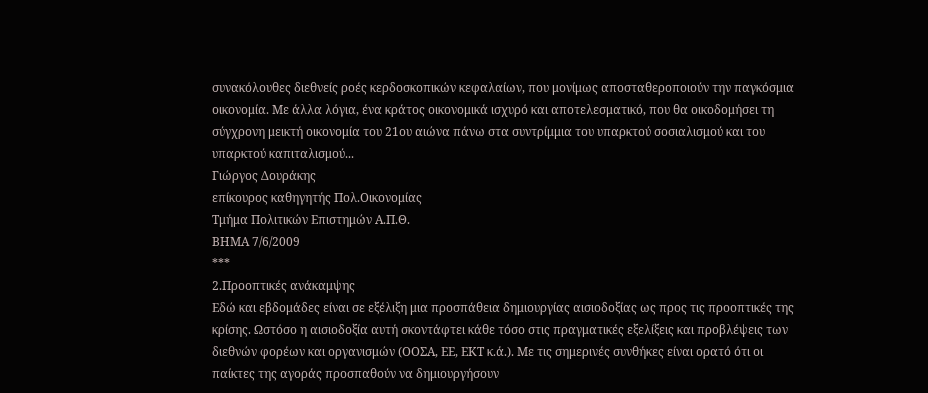συνακόλουθες διεθνείς ροές κερδοσκοπικών κεφαλαίων, που μονίμως αποσταθεροποιούν την παγκόσμια οικονομία. Με άλλα λόγια, ένα κράτος οικονομικά ισχυρό και αποτελεσματικό, που θα οικοδομήσει τη σύγχρονη μεικτή οικονομία του 21ου αιώνα πάνω στα συντρίμμια του υπαρκτού σοσιαλισμού και του υπαρκτού καπιταλισμού...
Γιώργος Δουράκης
επίκουρος καθηγητής Πολ.Οικονομίας
Τμήμα Πολιτικών Επιστημών Α.Π.Θ.
ΒΗΜΑ 7/6/2009
***
2.Προοπτικές ανάκαμψης
Εδώ και εβδομάδες είναι σε εξέλιξη μια προσπάθεια δημιουργίας αισιοδοξίας ως προς τις προοπτικές της κρίσης. Ωστόσο η αισιοδοξία αυτή σκοντάφτει κάθε τόσο στις πραγματικές εξελίξεις και προβλέψεις των διεθνών φορέων και οργανισμών (ΟΟΣΑ, ΕΕ, ΕΚΤ κ.ά.). Με τις σημερινές συνθήκες είναι ορατό ότι οι παίκτες της αγοράς προσπαθούν να δημιουργήσουν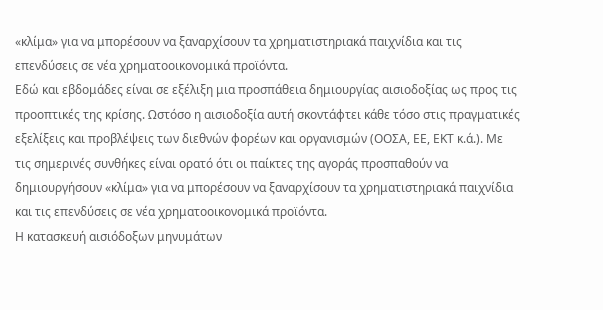«κλίμα» για να μπορέσουν να ξαναρχίσουν τα χρηματιστηριακά παιχνίδια και τις επενδύσεις σε νέα χρηματοοικονομικά προϊόντα.
Εδώ και εβδομάδες είναι σε εξέλιξη μια προσπάθεια δημιουργίας αισιοδοξίας ως προς τις προοπτικές της κρίσης. Ωστόσο η αισιοδοξία αυτή σκοντάφτει κάθε τόσο στις πραγματικές εξελίξεις και προβλέψεις των διεθνών φορέων και οργανισμών (ΟΟΣΑ, ΕΕ, ΕΚΤ κ.ά.). Με τις σημερινές συνθήκες είναι ορατό ότι οι παίκτες της αγοράς προσπαθούν να δημιουργήσουν «κλίμα» για να μπορέσουν να ξαναρχίσουν τα χρηματιστηριακά παιχνίδια και τις επενδύσεις σε νέα χρηματοοικονομικά προϊόντα.
Η κατασκευή αισιόδοξων μηνυμάτων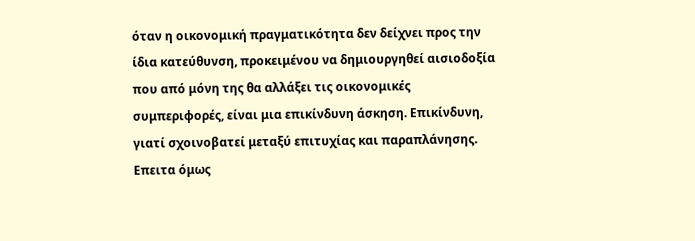όταν η οικονομική πραγματικότητα δεν δείχνει προς την ίδια κατεύθυνση, προκειμένου να δημιουργηθεί αισιοδοξία που από μόνη της θα αλλάξει τις οικονομικές συμπεριφορές, είναι μια επικίνδυνη άσκηση. Επικίνδυνη, γιατί σχοινοβατεί μεταξύ επιτυχίας και παραπλάνησης. Επειτα όμως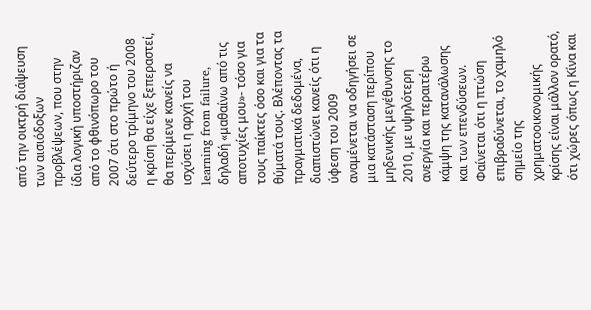από την οικτρή διάψευση των αισιόδοξων προβλέψεων, που στην ίδια λογική υποστήριζαν από το φθινόπωρο του 2007 ότι στο πρώτο ή δεύτερο τρίμηνο του 2008 η κρίση θα είχε ξεπεραστεί, θα περίμενε κανείς να ισχύσει η αρχή του learning from failure, δηλαδή «μαθαίνω από τις αποτυχίες μου»- τόσο για τους παίκτες όσο και για τα θύματά τους. Βλέποντας τα πραγματικά δεδομένα, διαπιστώνει κανείς ότι η ύφεση του 2009 αναμένεται να οδηγήσει σε μια κατάσταση περίπου μηδενικής μεγέθυνσης το 2010, με υψηλότερη ανεργία και περαιτέρω κάμψη της κατανάλωσης και των επενδύσεων. Φαίνεται ότι η πτώση επιβραδύνεται, το χαμηλό σημείο της χρηματοοικονομικής κρίσης είναι μάλλον ορατό, ότι χώρες όπως η Κίνα και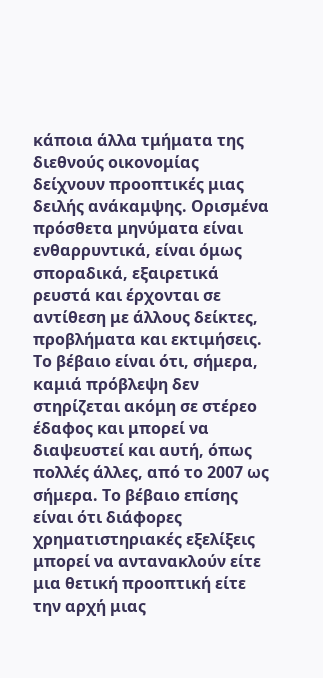κάποια άλλα τμήματα της διεθνούς οικονομίας δείχνουν προοπτικές μιας δειλής ανάκαμψης. Ορισμένα πρόσθετα μηνύματα είναι ενθαρρυντικά, είναι όμως σποραδικά, εξαιρετικά ρευστά και έρχονται σε αντίθεση με άλλους δείκτες, προβλήματα και εκτιμήσεις.
Το βέβαιο είναι ότι, σήμερα, καμιά πρόβλεψη δεν στηρίζεται ακόμη σε στέρεο έδαφος και μπορεί να διαψευστεί και αυτή, όπως πολλές άλλες, από το 2007 ως σήμερα. Το βέβαιο επίσης είναι ότι διάφορες χρηματιστηριακές εξελίξεις μπορεί να αντανακλούν είτε μια θετική προοπτική είτε την αρχή μιας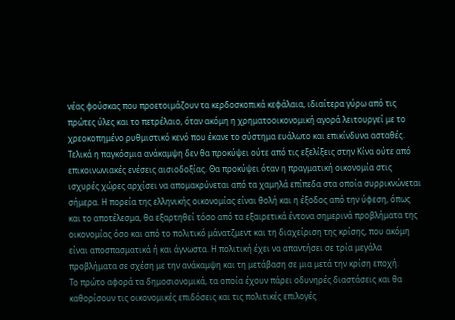νέας φούσκας που προετοιμάζουν τα κερδοσκοπικά κεφάλαια, ιδιαίτερα γύρω από τις πρώτες ύλες και το πετρέλαιο, όταν ακόμη η χρηματοοικονομική αγορά λειτουργεί με το χρεοκοπημένο ρυθμιστικό κενό που έκανε το σύστημα ευάλωτο και επικίνδυνα ασταθές. Τελικά η παγκόσμια ανάκαμψη δεν θα προκύψει ούτε από τις εξελίξεις στην Κίνα ούτε από επικοινωνιακές ενέσεις αισιοδοξίας. Θα προκύψει όταν η πραγματική οικονομία στις ισχυρές χώρες αρχίσει να απομακρύνεται από τα χαμηλά επίπεδα στα οποία συρρικνώνεται σήμερα. Η πορεία της ελληνικής οικονομίας είναι θολή και η έξοδος από την ύφεση, όπως και το αποτέλεσμα, θα εξαρτηθεί τόσο από τα εξαιρετικά έντονα σημερινά προβλήματα της οικονομίας όσο και από το πολιτικό μάνατζμεντ και τη διαχείριση της κρίσης, που ακόμη είναι αποσπασματικά ή και άγνωστα. Η πολιτική έχει να απαντήσει σε τρία μεγάλα προβλήματα σε σχέση με την ανάκαμψη και τη μετάβαση σε μια μετά την κρίση εποχή.
Το πρώτο αφορά τα δημοσιονομικά, τα οποία έχουν πάρει οδυνηρές διαστάσεις και θα καθορίσουν τις οικονομικές επιδόσεις και τις πολιτικές επιλογές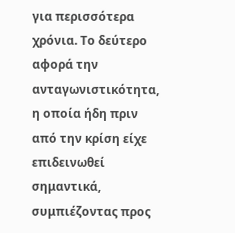για περισσότερα χρόνια. Το δεύτερο αφορά την ανταγωνιστικότητα, η οποία ήδη πριν από την κρίση είχε επιδεινωθεί σημαντικά, συμπιέζοντας προς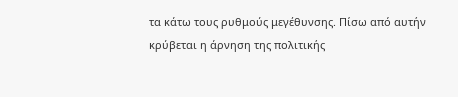τα κάτω τους ρυθμούς μεγέθυνσης. Πίσω από αυτήν κρύβεται η άρνηση της πολιτικής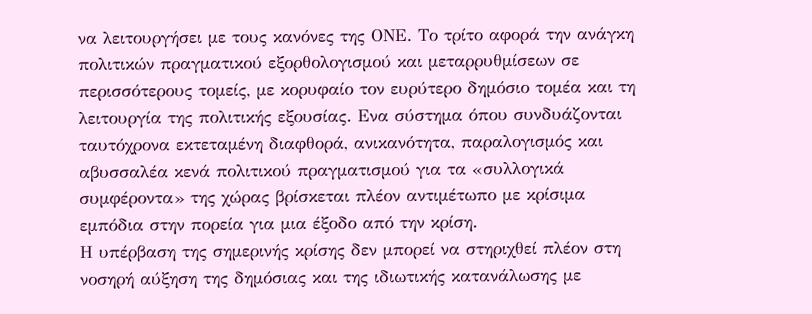να λειτουργήσει με τους κανόνες της ΟΝΕ. Το τρίτο αφορά την ανάγκη πολιτικών πραγματικού εξορθολογισμού και μεταρρυθμίσεων σε περισσότερους τομείς, με κορυφαίο τον ευρύτερο δημόσιο τομέα και τη λειτουργία της πολιτικής εξουσίας. Ενα σύστημα όπου συνδυάζονται ταυτόχρονα εκτεταμένη διαφθορά, ανικανότητα, παραλογισμός και αβυσσαλέα κενά πολιτικού πραγματισμού για τα «συλλογικά συμφέροντα» της χώρας βρίσκεται πλέον αντιμέτωπο με κρίσιμα εμπόδια στην πορεία για μια έξοδο από την κρίση.
Η υπέρβαση της σημερινής κρίσης δεν μπορεί να στηριχθεί πλέον στη νοσηρή αύξηση της δημόσιας και της ιδιωτικής κατανάλωσης με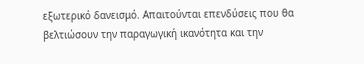εξωτερικό δανεισμό. Απαιτούνται επενδύσεις που θα βελτιώσουν την παραγωγική ικανότητα και την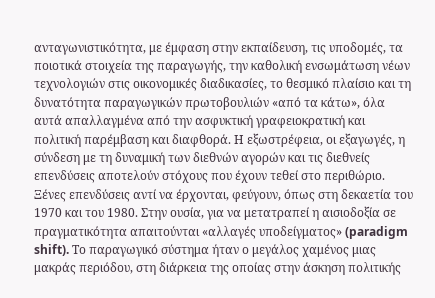ανταγωνιστικότητα, με έμφαση στην εκπαίδευση, τις υποδομές, τα ποιοτικά στοιχεία της παραγωγής, την καθολική ενσωμάτωση νέων τεχνολογιών στις οικονομικές διαδικασίες, το θεσμικό πλαίσιο και τη δυνατότητα παραγωγικών πρωτοβουλιών «από τα κάτω», όλα αυτά απαλλαγμένα από την ασφυκτική γραφειοκρατική και πολιτική παρέμβαση και διαφθορά. Η εξωστρέφεια, οι εξαγωγές, η σύνδεση με τη δυναμική των διεθνών αγορών και τις διεθνείς επενδύσεις αποτελούν στόχους που έχουν τεθεί στο περιθώριο. Ξένες επενδύσεις αντί να έρχονται, φεύγουν, όπως στη δεκαετία του 1970 και του 1980. Στην ουσία, για να μετατραπεί η αισιοδοξία σε πραγματικότητα απαιτούνται «αλλαγές υποδείγματος» (paradigm shift). Το παραγωγικό σύστημα ήταν ο μεγάλος χαμένος μιας μακράς περιόδου, στη διάρκεια της οποίας στην άσκηση πολιτικής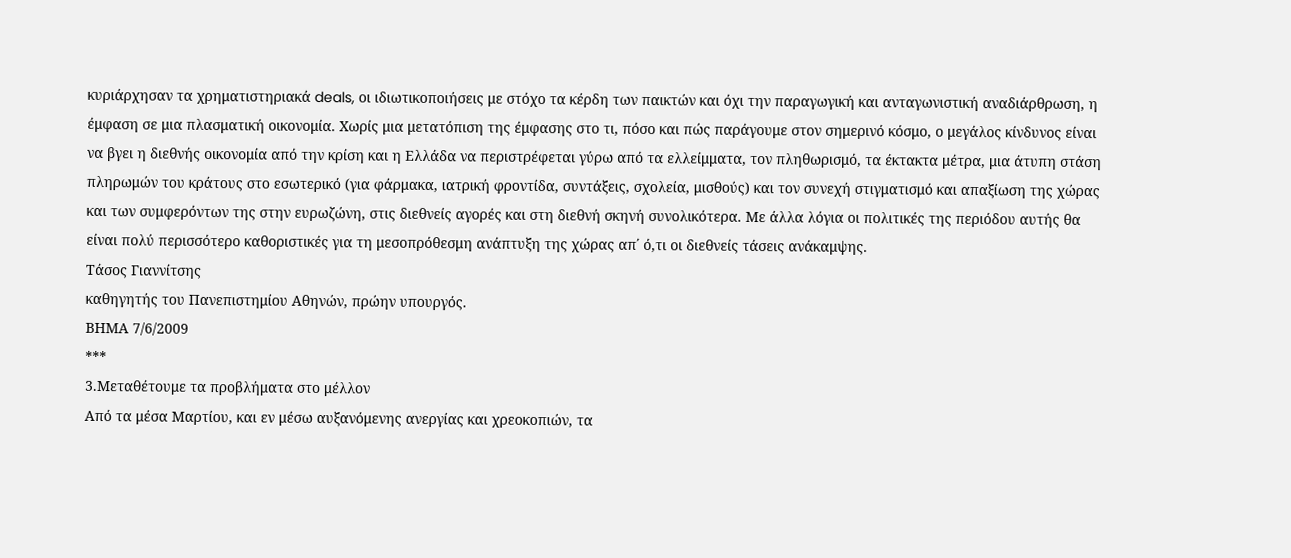κυριάρχησαν τα χρηματιστηριακά deals, οι ιδιωτικοποιήσεις με στόχο τα κέρδη των παικτών και όχι την παραγωγική και ανταγωνιστική αναδιάρθρωση, η έμφαση σε μια πλασματική οικονομία. Χωρίς μια μετατόπιση της έμφασης στο τι, πόσο και πώς παράγουμε στον σημερινό κόσμο, ο μεγάλος κίνδυνος είναι να βγει η διεθνής οικονομία από την κρίση και η Ελλάδα να περιστρέφεται γύρω από τα ελλείμματα, τον πληθωρισμό, τα έκτακτα μέτρα, μια άτυπη στάση πληρωμών του κράτους στο εσωτερικό (για φάρμακα, ιατρική φροντίδα, συντάξεις, σχολεία, μισθούς) και τον συνεχή στιγματισμό και απαξίωση της χώρας και των συμφερόντων της στην ευρωζώνη, στις διεθνείς αγορές και στη διεθνή σκηνή συνολικότερα. Με άλλα λόγια οι πολιτικές της περιόδου αυτής θα είναι πολύ περισσότερο καθοριστικές για τη μεσοπρόθεσμη ανάπτυξη της χώρας απ΄ ό,τι οι διεθνείς τάσεις ανάκαμψης.
Τάσος Γιαννίτσης
καθηγητής του Πανεπιστημίου Αθηνών, πρώην υπουργός.
ΒΗΜΑ 7/6/2009
***
3.Μεταθέτουμε τα προβλήματα στο μέλλον
Από τα μέσα Μαρτίου, και εν μέσω αυξανόμενης ανεργίας και χρεοκοπιών, τα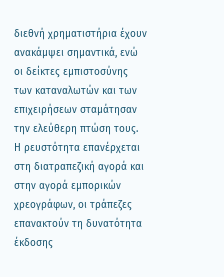διεθνή χρηματιστήρια έχουν ανακάμψει σημαντικά, ενώ οι δείκτες εμπιστοσύνης των καταναλωτών και των επιχειρήσεων σταμάτησαν την ελεύθερη πτώση τους. Η ρευστότητα επανέρχεται στη διατραπεζική αγορά και στην αγορά εμπορικών χρεογράφων, οι τράπεζες επανακτούν τη δυνατότητα έκδοσης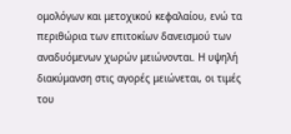ομολόγων και μετοχικού κεφαλαίου, ενώ τα περιθώρια των επιτοκίων δανεισμού των αναδυόμενων χωρών μειώνονται. Η υψηλή διακύμανση στις αγορές μειώνεται, οι τιμές του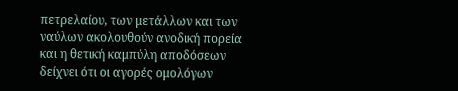πετρελαίου, των μετάλλων και των ναύλων ακολουθούν ανοδική πορεία και η θετική καμπύλη αποδόσεων δείχνει ότι οι αγορές ομολόγων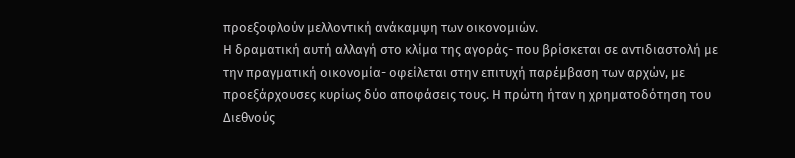προεξοφλούν μελλοντική ανάκαμψη των οικονομιών.
Η δραματική αυτή αλλαγή στο κλίμα της αγοράς- που βρίσκεται σε αντιδιαστολή με την πραγματική οικονομία- οφείλεται στην επιτυχή παρέμβαση των αρχών, με προεξάρχουσες κυρίως δύο αποφάσεις τους. Η πρώτη ήταν η χρηματοδότηση του Διεθνούς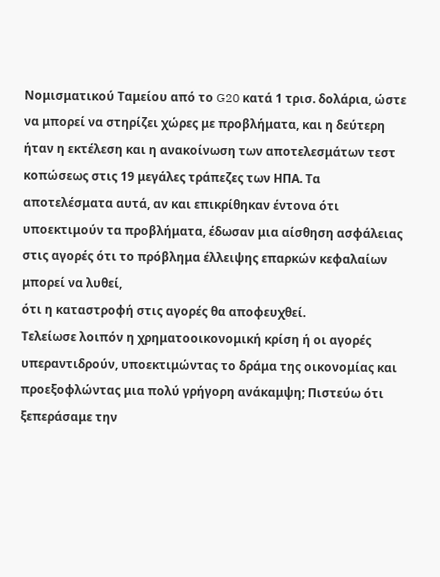Νομισματικού Ταμείου από το G20 κατά 1 τρισ. δολάρια, ώστε να μπορεί να στηρίζει χώρες με προβλήματα, και η δεύτερη ήταν η εκτέλεση και η ανακοίνωση των αποτελεσμάτων τεστ κοπώσεως στις 19 μεγάλες τράπεζες των ΗΠΑ. Τα αποτελέσματα αυτά, αν και επικρίθηκαν έντονα ότι υποεκτιμούν τα προβλήματα, έδωσαν μια αίσθηση ασφάλειας στις αγορές ότι το πρόβλημα έλλειψης επαρκών κεφαλαίων μπορεί να λυθεί,
ότι η καταστροφή στις αγορές θα αποφευχθεί.
Τελείωσε λοιπόν η χρηματοοικονομική κρίση ή οι αγορές υπεραντιδρούν, υποεκτιμώντας το δράμα της οικονομίας και προεξοφλώντας μια πολύ γρήγορη ανάκαμψη; Πιστεύω ότι ξεπεράσαμε την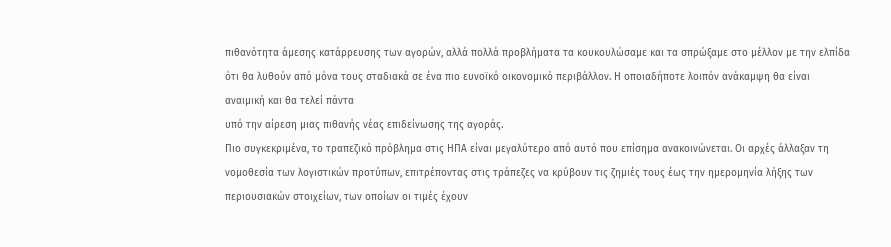πιθανότητα άμεσης κατάρρευσης των αγορών, αλλά πολλά προβλήματα τα κουκουλώσαμε και τα σπρώξαμε στο μέλλον με την ελπίδα ότι θα λυθούν από μόνα τους σταδιακά σε ένα πιο ευνοϊκό οικονομικό περιβάλλον. Η οποιαδήποτε λοιπόν ανάκαμψη θα είναι αναιμική και θα τελεί πάντα
υπό την αίρεση μιας πιθανής νέας επιδείνωσης της αγοράς.
Πιο συγκεκριμένα, το τραπεζικό πρόβλημα στις ΗΠΑ είναι μεγαλύτερο από αυτό που επίσημα ανακοινώνεται. Οι αρχές άλλαξαν τη νομοθεσία των λογιστικών προτύπων, επιτρέποντας στις τράπεζες να κρύβουν τις ζημιές τους έως την ημερομηνία λήξης των περιουσιακών στοιχείων, των οποίων οι τιμές έχουν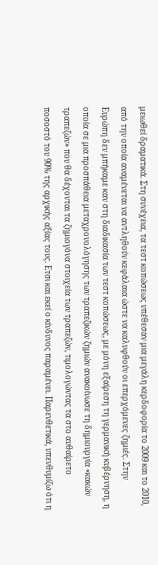μειωθεί δραματικά. Στη συνέχεια, τα τεστ κοπώσεως υπέθεσαν μια μεγάλη κερδοφορία το 2009 και το 2010, από την οποία αναμένεται να αντληθούν κεφάλαια ώστε να καλυφθούν οι επερχόμενες ζημιές. Στην Ευρώπη δεν μπήκαμε καν στη διαδικασία των τεστ κοπώσεως, με μόνη εξαίρεση τη γερμανική κυβέρνηση, η οποία σε μια προσπάθεια μεταχρονολόγησης των τραπεζικών ζημιών ανακοίνωσε τη δημιουργία «κακών τραπεζών» που θα δέχονται τα ζημιογόνα στοιχεία των τραπεζών, τιμολογώντας τα στο αυθαίρετο ποσοστό του 90% της αρχικής αξίας τους. Ετσι και εκεί ο κίνδυνος παραμένει. Παρενθετικά, υπενθυμίζω ότι η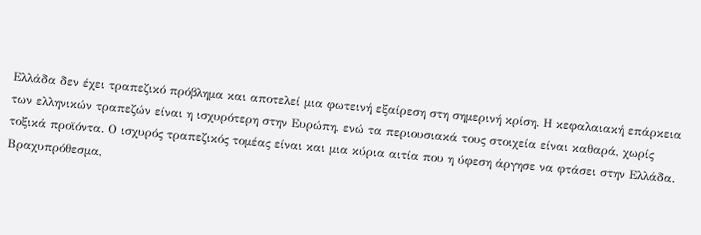Ελλάδα δεν έχει τραπεζικό πρόβλημα και αποτελεί μια φωτεινή εξαίρεση στη σημερινή κρίση. Η κεφαλαιακή επάρκεια των ελληνικών τραπεζών είναι η ισχυρότερη στην Ευρώπη, ενώ τα περιουσιακά τους στοιχεία είναι καθαρά, χωρίς τοξικά προϊόντα. Ο ισχυρός τραπεζικός τομέας είναι και μια κύρια αιτία που η ύφεση άργησε να φτάσει στην Ελλάδα.
Βραχυπρόθεσμα,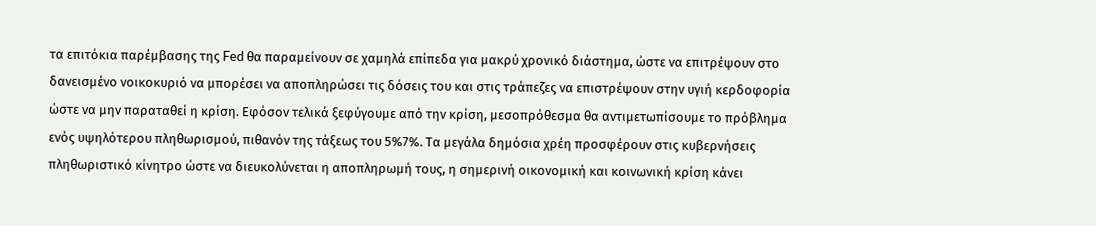τα επιτόκια παρέμβασης της Fed θα παραμείνουν σε χαμηλά επίπεδα για μακρύ χρονικό διάστημα, ώστε να επιτρέψουν στο δανεισμένο νοικοκυριό να μπορέσει να αποπληρώσει τις δόσεις του και στις τράπεζες να επιστρέψουν στην υγιή κερδοφορία ώστε να μην παραταθεί η κρίση. Εφόσον τελικά ξεφύγουμε από την κρίση, μεσοπρόθεσμα θα αντιμετωπίσουμε το πρόβλημα ενός υψηλότερου πληθωρισμού, πιθανόν της τάξεως του 5%7%. Τα μεγάλα δημόσια χρέη προσφέρουν στις κυβερνήσεις πληθωριστικό κίνητρο ώστε να διευκολύνεται η αποπληρωμή τους, η σημερινή οικονομική και κοινωνική κρίση κάνει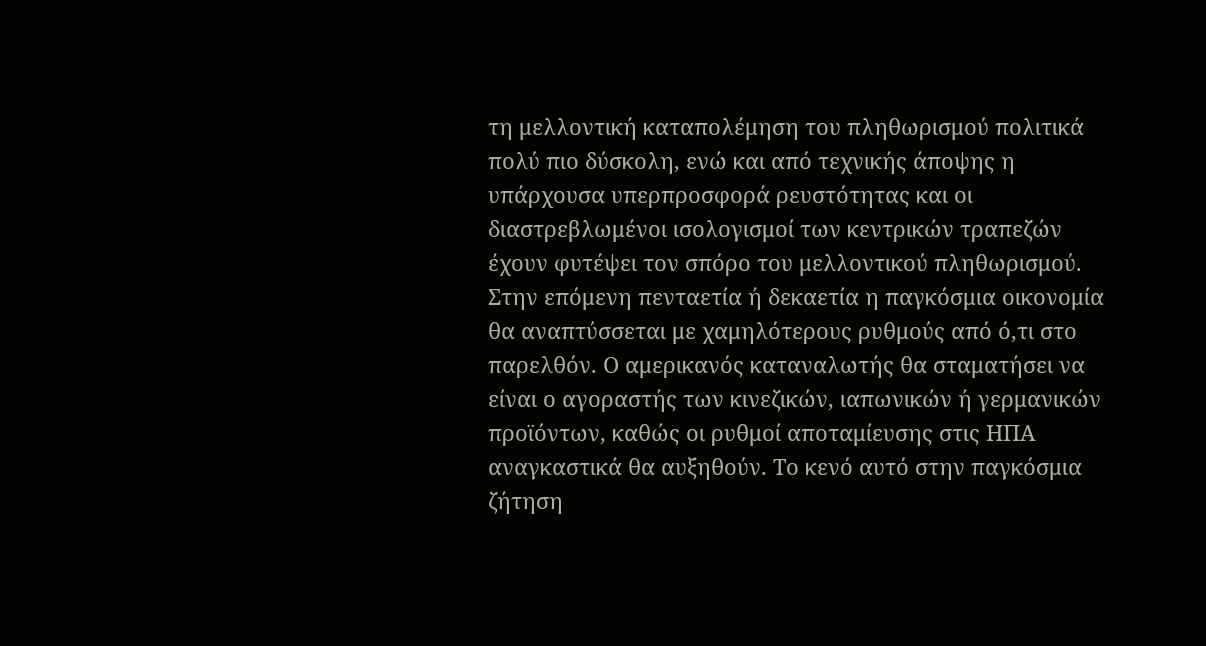τη μελλοντική καταπολέμηση του πληθωρισμού πολιτικά πολύ πιο δύσκολη, ενώ και από τεχνικής άποψης η υπάρχουσα υπερπροσφορά ρευστότητας και οι διαστρεβλωμένοι ισολογισμοί των κεντρικών τραπεζών έχουν φυτέψει τον σπόρο του μελλοντικού πληθωρισμού.
Στην επόμενη πενταετία ή δεκαετία η παγκόσμια οικονομία θα αναπτύσσεται με χαμηλότερους ρυθμούς από ό,τι στο παρελθόν. Ο αμερικανός καταναλωτής θα σταματήσει να είναι ο αγοραστής των κινεζικών, ιαπωνικών ή γερμανικών προϊόντων, καθώς οι ρυθμοί αποταμίευσης στις ΗΠΑ αναγκαστικά θα αυξηθούν. Το κενό αυτό στην παγκόσμια ζήτηση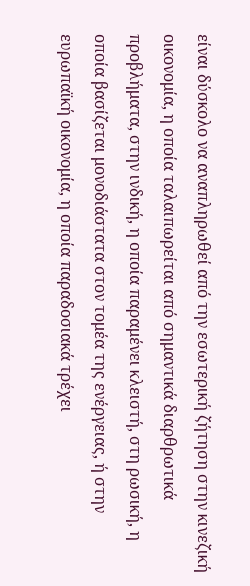είναι δύσκολο να αναπληρωθεί από την εσωτερική ζήτηση στην κινεζική οικονομία, η οποία ταλαιπωρείται από σημαντικά διαρθρωτικά προβλήματα, στην ινδική, η οποία παραμένει κλειστή, στη ρωσική, η οποία βασίζεται μονοδιάστατα στον τομέα της ενέργειας, ή στην ευρωπαϊκή οικονομία, η οποία παραδοσιακά τρέχει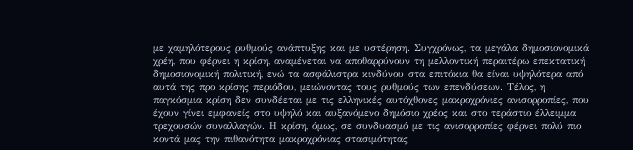με χαμηλότερους ρυθμούς ανάπτυξης και με υστέρηση. Συγχρόνως, τα μεγάλα δημοσιονομικά χρέη, που φέρνει η κρίση, αναμένεται να αποθαρρύνουν τη μελλοντική περαιτέρω επεκτατική δημοσιονομική πολιτική, ενώ τα ασφάλιστρα κινδύνου στα επιτόκια θα είναι υψηλότερα από αυτά της προ κρίσης περιόδου, μειώνοντας τους ρυθμούς των επενδύσεων. Τέλος, η παγκόσμια κρίση δεν συνδέεται με τις ελληνικές αυτόχθονες μακροχρόνιες ανισορροπίες, που έχουν γίνει εμφανείς στο υψηλό και αυξανόμενο δημόσιο χρέος και στο τεράστιο έλλειμμα τρεχουσών συναλλαγών. Η κρίση, όμως, σε συνδυασμό με τις ανισορροπίες φέρνει πολύ πιο κοντά μας την πιθανότητα μακροχρόνιας στασιμότητας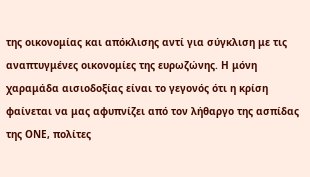της οικονομίας και απόκλισης αντί για σύγκλιση με τις αναπτυγμένες οικονομίες της ευρωζώνης. Η μόνη χαραμάδα αισιοδοξίας είναι το γεγονός ότι η κρίση φαίνεται να μας αφυπνίζει από τον λήθαργο της ασπίδας της ΟΝΕ, πολίτες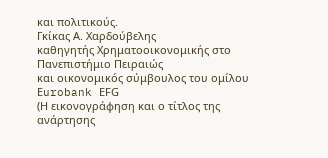και πολιτικούς.
Γκίκας Α. Χαρδούβελης
καθηγητής Χρηματοοικονομικής στο Πανεπιστήμιο Πειραιώς
και οικονομικός σύμβουλος του ομίλου Εurobank ΕFG
(Η εικονογράφηση και ο τίτλος της ανάρτησης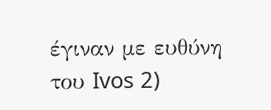έγιναν με ευθύνη του Ivos 2)